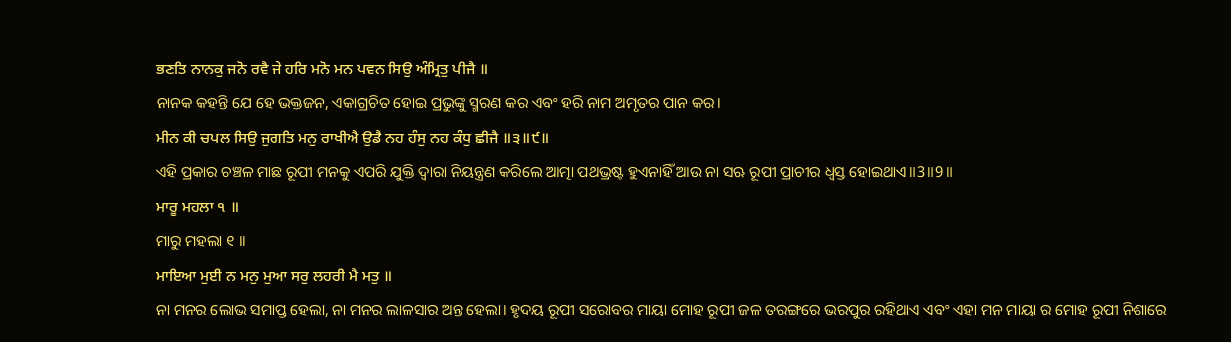ਭਣਤਿ ਨਾਨਕੁ ਜਨੋ ਰਵੈ ਜੇ ਹਰਿ ਮਨੋ ਮਨ ਪਵਨ ਸਿਉ ਅੰਮ੍ਰਿਤੁ ਪੀਜੈ ॥
ନାନକ କହନ୍ତି ଯେ ହେ ଭକ୍ତଜନ, ଏକାଗ୍ରଚିତ ହୋଇ ପ୍ରଭୁଙ୍କୁ ସ୍ମରଣ କର ଏବଂ ହରି ନାମ ଅମୃତର ପାନ କର।
ਮੀਨ ਕੀ ਚਪਲ ਸਿਉ ਜੁਗਤਿ ਮਨੁ ਰਾਖੀਐ ਉਡੈ ਨਹ ਹੰਸੁ ਨਹ ਕੰਧੁ ਛੀਜੈ ॥੩॥੯॥
ଏହି ପ୍ରକାର ଚଞ୍ଚଳ ମାଛ ରୂପୀ ମନକୁ ଏପରି ଯୁକ୍ତି ଦ୍ଵାରା ନିୟନ୍ତ୍ରଣ କରିଲେ ଆତ୍ମା ପଥଭ୍ରଷ୍ଟ ହୁଏନାହିଁ ଆଉ ନା ସଋ ରୂପୀ ପ୍ରାଚୀର ଧ୍ଵସ୍ତ ହୋଇଥାଏ॥3॥9॥
ਮਾਰੂ ਮਹਲਾ ੧ ॥
ମାରୁ ମହଲା ୧ ।।
ਮਾਇਆ ਮੁਈ ਨ ਮਨੁ ਮੁਆ ਸਰੁ ਲਹਰੀ ਮੈ ਮਤੁ ॥
ନା ମନର ଲୋଭ ସମାପ୍ତ ହେଲା, ନା ମନର ଲାଳସାର ଅନ୍ତ ହେଲା। ହୃଦୟ ରୂପୀ ସରୋବର ମାୟା ମୋହ ରୂପୀ ଜଳ ତରଙ୍ଗରେ ଭରପୁର ରହିଥାଏ ଏବଂ ଏହା ମନ ମାୟା ର ମୋହ ରୂପୀ ନିଶାରେ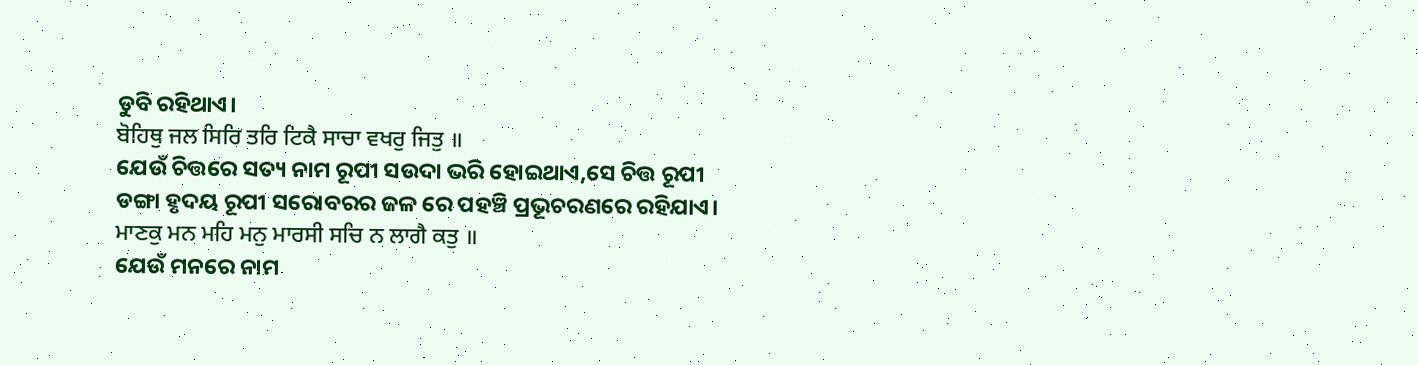ଡୁବି ରହିଥାଏ।
ਬੋਹਿਥੁ ਜਲ ਸਿਰਿ ਤਰਿ ਟਿਕੈ ਸਾਚਾ ਵਖਰੁ ਜਿਤੁ ॥
ଯେଉଁ ଚିତ୍ତରେ ସତ୍ୟ ନାମ ରୂପୀ ସଉଦା ଭରି ହୋଇଥାଏ,ସେ ଚିତ୍ତ ରୂପୀ ଡଙ୍ଗା ହୃଦୟ ରୂପୀ ସରୋବରର ଜଳ ରେ ପହଞ୍ଚି ପ୍ରଭୂଚରଣରେ ରହିଯାଏ।
ਮਾਣਕੁ ਮਨ ਮਹਿ ਮਨੁ ਮਾਰਸੀ ਸਚਿ ਨ ਲਾਗੈ ਕਤੁ ॥
ଯେଉଁ ମନରେ ନାମ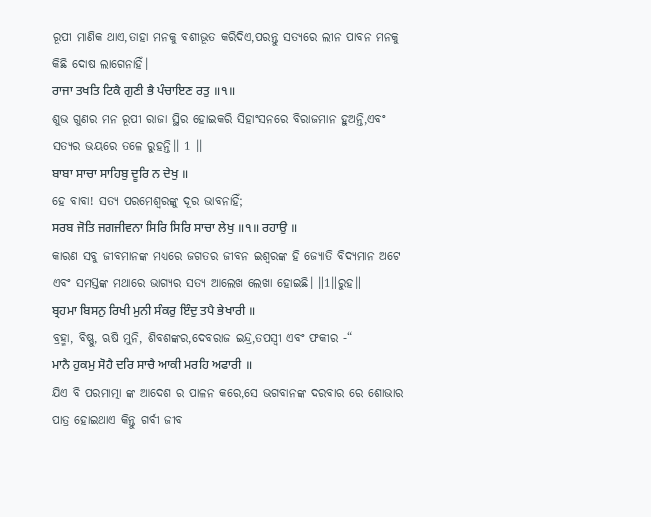ରୂପୀ ମାଣିକ ଥାଏ,ତାହା ମନକୁ ବଶୀଭୂତ କରିଦିଏ,ପରନ୍ତୁ ସତ୍ୟରେ ଲୀନ ପାବନ ମନକୁ କିଛି ଦୋଷ ଲାଗେନାହିଁ।
ਰਾਜਾ ਤਖਤਿ ਟਿਕੈ ਗੁਣੀ ਭੈ ਪੰਚਾਇਣ ਰਤੁ ॥੧॥
ଶୁଭ ଗୁଣର ମନ ରୂପୀ ରାଜା ସ୍ଥିର ହୋଇକରି ସିହାଂସନରେ ବିରାଜମାନ ହୁଅନ୍ତି,ଏବଂ ସତ୍ୟର ଭୟରେ ତଳେ ରୁହନ୍ତି।। 1 ।।
ਬਾਬਾ ਸਾਚਾ ਸਾਹਿਬੁ ਦੂਰਿ ਨ ਦੇਖੁ ॥
ହେ ବାବା! ସତ୍ୟ ପରମେଶ୍ବରଙ୍କୁ ଦୂର ଭାବନାହିଁ;
ਸਰਬ ਜੋਤਿ ਜਗਜੀਵਨਾ ਸਿਰਿ ਸਿਰਿ ਸਾਚਾ ਲੇਖੁ ॥੧॥ ਰਹਾਉ ॥
କାରଣ ସବୁ ଜୀବମାନଙ୍କ ମଧ୍ୟରେ ଜଗତର ଜୀବନ ଇଶ୍ଵରଙ୍କ ହି ଜ୍ୟୋତି ବିଦ୍ୟମାନ ଅଟେ ଏବଂ ସମସ୍ତଙ୍କ ମଥାରେ ଭାଗ୍ୟର ସତ୍ୟ ଆଲେଖ ଲେଖା ହୋଇଛି। ॥1॥ରୁହ॥
ਬ੍ਰਹਮਾ ਬਿਸਨੁ ਰਿਖੀ ਮੁਨੀ ਸੰਕਰੁ ਇੰਦੁ ਤਪੈ ਭੇਖਾਰੀ ॥
ବ୍ରହ୍ମା, ବିଷ୍ଣୁ, ଋଷି ମୁନି, ଶିବଶଙ୍କର,ଦେବରାଜ ଇନ୍ଦ୍ର,ତପସ୍ୱୀ ଏବଂ ଫକୀର -“
ਮਾਨੈ ਹੁਕਮੁ ਸੋਹੈ ਦਰਿ ਸਾਚੈ ਆਕੀ ਮਰਹਿ ਅਫਾਰੀ ॥
ଯିଏ ବି ପରମାତ୍ମା ଙ୍କ ଆଦେଶ ର ପାଳନ କରେ,ସେ ଭଗବାନଙ୍କ ଦରବାର ରେ ଶୋଭାର ପାତ୍ର ହୋଇଥାଏ କିନ୍ତୁ ଗର୍ବୀ ଜୀବ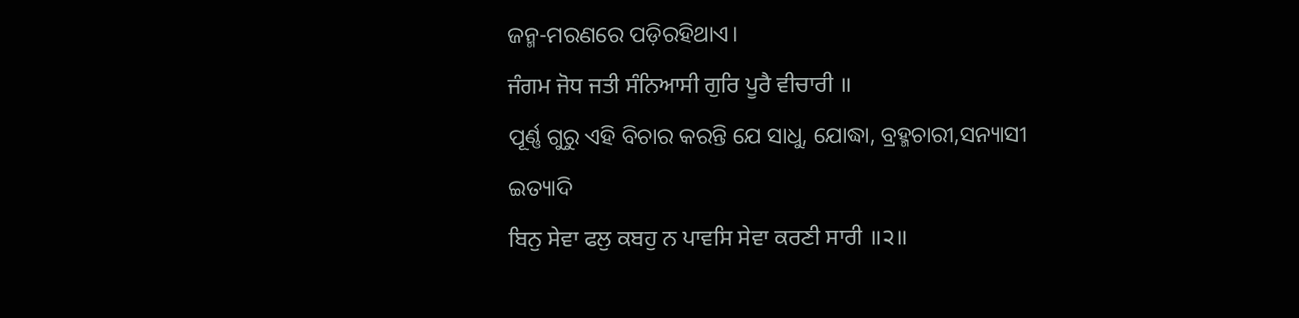ଜନ୍ମ-ମରଣରେ ପଡ଼ିରହିଥାଏ।
ਜੰਗਮ ਜੋਧ ਜਤੀ ਸੰਨਿਆਸੀ ਗੁਰਿ ਪੂਰੈ ਵੀਚਾਰੀ ॥
ପୂର୍ଣ୍ଣ ଗୁରୁ ଏହି ବିଚାର କରନ୍ତି ଯେ ସାଧୁ, ଯୋଦ୍ଧା, ବ୍ରହ୍ମଚାରୀ,ସନ୍ୟାସୀ ଇତ୍ୟାଦି
ਬਿਨੁ ਸੇਵਾ ਫਲੁ ਕਬਹੁ ਨ ਪਾਵਸਿ ਸੇਵਾ ਕਰਣੀ ਸਾਰੀ ॥੨॥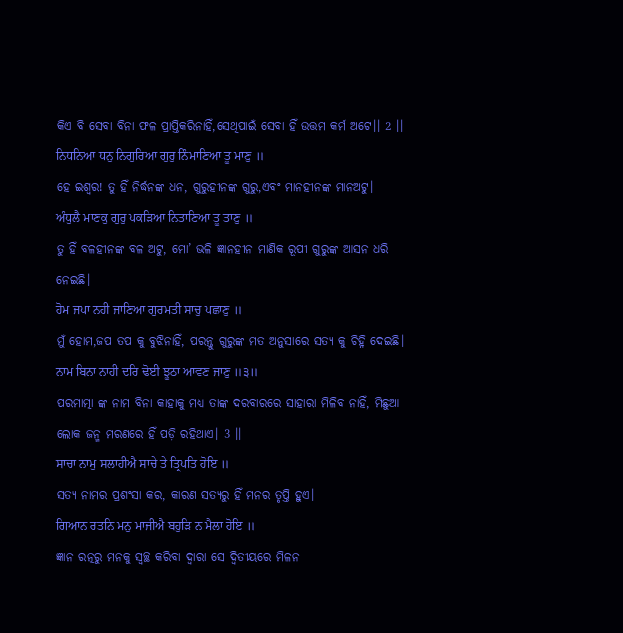କିଏ ବି ସେବା ବିନା ଫଳ ପ୍ରାପ୍ତିକରିନାହିଁ,ସେଥିପାଇଁ ସେବା ହିଁ ଉତ୍ତମ କର୍ମ ଅଟେ।। 2 ।।
ਨਿਧਨਿਆ ਧਨੁ ਨਿਗੁਰਿਆ ਗੁਰੁ ਨਿੰਮਾਣਿਆ ਤੂ ਮਾਣੁ ॥
ହେ ଇଶ୍ଵର! ତୁ ହିଁ ନିର୍ଦ୍ଧନଙ୍କ ଧନ, ଗୁରୁହୀନଙ୍କ ଗୁରୁ,ଏବଂ ମାନହୀନଙ୍କ ମାନଅଟୁ।
ਅੰਧੁਲੈ ਮਾਣਕੁ ਗੁਰੁ ਪਕੜਿਆ ਨਿਤਾਣਿਆ ਤੂ ਤਾਣੁ ॥
ତୁ ହିଁ ବଳହୀନଙ୍କ ବଳ ଅଟୁ, ମୋ’ ଭଳି ଜ୍ଞାନହୀନ ମାଣିକ ରୂପୀ ଗୁରୁଙ୍କ ଆସନ ଧରି ନେଇଛି।
ਹੋਮ ਜਪਾ ਨਹੀ ਜਾਣਿਆ ਗੁਰਮਤੀ ਸਾਚੁ ਪਛਾਣੁ ॥
ମୁଁ ହୋମ,ଜପ ତପ କୁ ବୁଝିନାହିଁ, ପରନ୍ତୁ ଗୁରୁଙ୍କ ମତ ଅନୁସାରେ ସତ୍ୟ କୁ ଚିହ୍ନି ଦେଇଛି।
ਨਾਮ ਬਿਨਾ ਨਾਹੀ ਦਰਿ ਢੋਈ ਝੂਠਾ ਆਵਣ ਜਾਣੁ ॥੩॥
ପରମାତ୍ମା ଙ୍କ ନାମ ବିନା କାହାକୁ ମଧ୍ୟ ତାଙ୍କ ଦରବାରରେ ସାହାରା ମିଳିବ ନାହିଁ, ମିଛୁଆ ଲୋକ ଜନ୍ମ ମରଣରେ ହିଁ ପଡ଼ି ରହିଥାଏ। 3 ।।
ਸਾਚਾ ਨਾਮੁ ਸਲਾਹੀਐ ਸਾਚੇ ਤੇ ਤ੍ਰਿਪਤਿ ਹੋਇ ॥
ସତ୍ୟ ନାମର ପ୍ରଶଂସା କର, କାରଣ ସତ୍ୟରୁ ହିଁ ମନର ତୃପ୍ତି ହୁଏ।
ਗਿਆਨ ਰਤਨਿ ਮਨੁ ਮਾਜੀਐ ਬਹੁੜਿ ਨ ਮੈਲਾ ਹੋਇ ॥
ଜ୍ଞାନ ରତ୍ନରୁ ମନକୁ ସ୍ୱଚ୍ଛ କରିବା ଦ୍ଵାରା ସେ ଦ୍ଵିତୀୟରେ ମିଳନ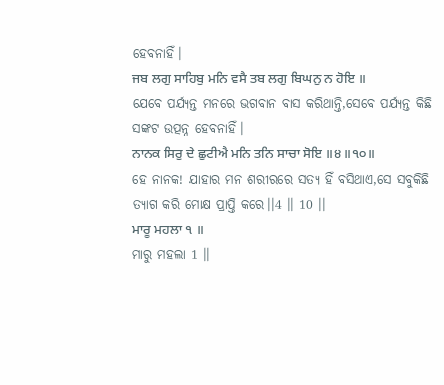ହେବନାହିଁ।
ਜਬ ਲਗੁ ਸਾਹਿਬੁ ਮਨਿ ਵਸੈ ਤਬ ਲਗੁ ਬਿਘਨੁ ਨ ਹੋਇ ॥
ଯେବେ ପର୍ଯ୍ୟନ୍ତ ମନରେ ଭଗବାନ ବାସ କରିଥାନ୍ତି,ସେବେ ପର୍ଯ୍ୟନ୍ତ କିଛି ସଙ୍କଟ ଉତ୍ପନ୍ନ ହେବନାହିଁ।
ਨਾਨਕ ਸਿਰੁ ਦੇ ਛੁਟੀਐ ਮਨਿ ਤਨਿ ਸਾਚਾ ਸੋਇ ॥੪॥੧੦॥
ହେ ନାନକ! ଯାହାର ମନ ଶରୀରରେ ସତ୍ୟ ହିଁ ବସିଥାଏ,ସେ ସବୁକିଛି ତ୍ୟାଗ କରି ମୋକ୍ଷ ପ୍ରାପ୍ତି କରେ।।4 ।। 10 ।।
ਮਾਰੂ ਮਹਲਾ ੧ ॥
ମାରୁ ମହଲା 1 ।।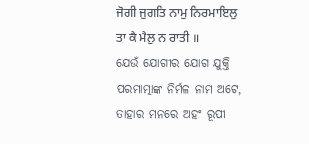ਜੋਗੀ ਜੁਗਤਿ ਨਾਮੁ ਨਿਰਮਾਇਲੁ ਤਾ ਕੈ ਮੈਲੁ ਨ ਰਾਤੀ ॥
ଯେଉଁ ଯୋଗୀର ଯୋଗ ଯୁକ୍ତି ପରମାତ୍ମାଙ୍କ ନିର୍ମଳ ନାମ ଅଟେ, ତାହାର ମନରେ ଅହଂ ରୂପୀ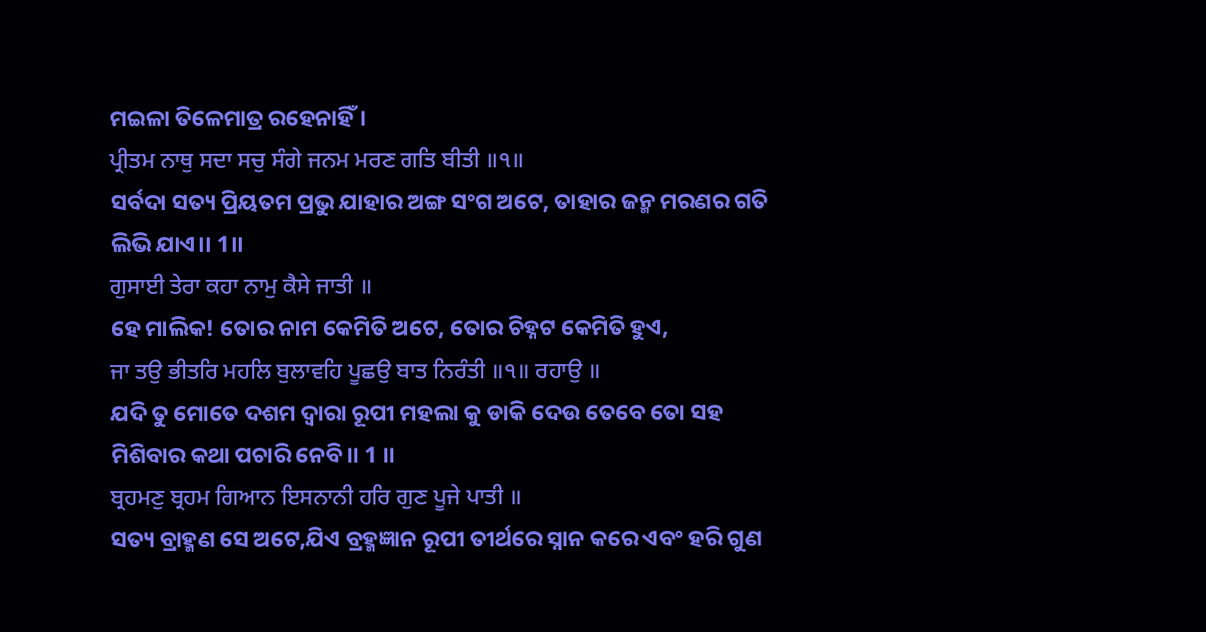ମଇଳା ତିଳେମାତ୍ର ରହେନାହିଁ।
ਪ੍ਰੀਤਮ ਨਾਥੁ ਸਦਾ ਸਚੁ ਸੰਗੇ ਜਨਮ ਮਰਣ ਗਤਿ ਬੀਤੀ ॥੧॥
ସର୍ବଦା ସତ୍ୟ ପ୍ରିୟତମ ପ୍ରଭୁ ଯାହାର ଅଙ୍ଗ ସଂଗ ଅଟେ, ତାହାର ଜନ୍ମ ମରଣର ଗତି ଲିଭି ଯାଏ।। 1।।
ਗੁਸਾਈ ਤੇਰਾ ਕਹਾ ਨਾਮੁ ਕੈਸੇ ਜਾਤੀ ॥
ହେ ମାଲିକ! ତୋର ନାମ କେମିତି ଅଟେ, ତୋର ଚିହ୍ନଟ କେମିତି ହୁଏ,
ਜਾ ਤਉ ਭੀਤਰਿ ਮਹਲਿ ਬੁਲਾਵਹਿ ਪੂਛਉ ਬਾਤ ਨਿਰੰਤੀ ॥੧॥ ਰਹਾਉ ॥
ଯଦି ତୁ ମୋତେ ଦଶମ ଦ୍ଵାରା ରୂପୀ ମହଲା କୁ ଡାକି ଦେଉ ତେବେ ତୋ ସହ ମିଶିବାର କଥା ପଚାରି ନେବି।। 1 ।।
ਬ੍ਰਹਮਣੁ ਬ੍ਰਹਮ ਗਿਆਨ ਇਸਨਾਨੀ ਹਰਿ ਗੁਣ ਪੂਜੇ ਪਾਤੀ ॥
ସତ୍ୟ ବ୍ରାହ୍ମଣ ସେ ଅଟେ,ଯିଏ ବ୍ରହ୍ମଜ୍ଞାନ ରୂପୀ ତୀର୍ଥରେ ସ୍ନାନ କରେ ଏବଂ ହରି ଗୁଣ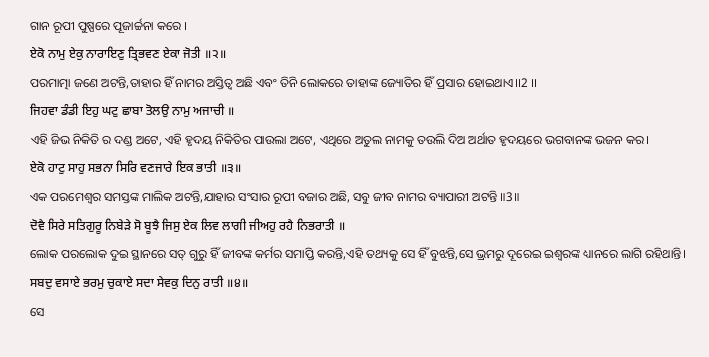ଗାନ ରୂପୀ ପୁଷ୍ପରେ ପୂଜାର୍ଚ୍ଚନା କରେ ।
ਏਕੋ ਨਾਮੁ ਏਕੁ ਨਾਰਾਇਣੁ ਤ੍ਰਿਭਵਣ ਏਕਾ ਜੋਤੀ ॥੨॥
ପରମାତ୍ମା ଜଣେ ଅଟନ୍ତି,ତାହାର ହିଁ ନାମର ଅସ୍ତିତ୍ବ ଅଛି ଏବଂ ତିନି ଲୋକରେ ତାହାଙ୍କ ଜ୍ୟୋତିର ହିଁ ପ୍ରସାର ହୋଇଥାଏ।।2 ।।
ਜਿਹਵਾ ਡੰਡੀ ਇਹੁ ਘਟੁ ਛਾਬਾ ਤੋਲਉ ਨਾਮੁ ਅਜਾਚੀ ॥
ଏହି ଜିଭ ନିକିତି ର ଦଣ୍ଡ ଅଟେ, ଏହି ହୃଦୟ ନିକିତିର ପାଉଲା ଅଟେ, ଏଥିରେ ଅତୁଲ ନାମକୁ ତଉଲି ଦିଅ ଅର୍ଥାତ ହୃଦୟରେ ଭଗବାନଙ୍କ ଭଜନ କର।
ਏਕੋ ਹਾਟੁ ਸਾਹੁ ਸਭਨਾ ਸਿਰਿ ਵਣਜਾਰੇ ਇਕ ਭਾਤੀ ॥੩॥
ଏକ ପରମେଶ୍ୱର ସମସ୍ତଙ୍କ ମାଲିକ ଅଟନ୍ତି,ଯାହାର ସଂସାର ରୂପୀ ବଜାର ଅଛି, ସବୁ ଜୀବ ନାମର ବ୍ୟାପାରୀ ଅଟନ୍ତି ॥3॥
ਦੋਵੈ ਸਿਰੇ ਸਤਿਗੁਰੂ ਨਿਬੇੜੇ ਸੋ ਬੂਝੈ ਜਿਸੁ ਏਕ ਲਿਵ ਲਾਗੀ ਜੀਅਹੁ ਰਹੈ ਨਿਭਰਾਤੀ ॥
ଲୋକ ପରଲୋକ ଦୁଇ ସ୍ଥାନରେ ସତ୍ ଗୁରୁ ହିଁ ଜୀବଙ୍କ କର୍ମର ସମାପ୍ତି କରନ୍ତି,ଏହି ତଥ୍ୟକୁ ସେ ହିଁ ବୁଝନ୍ତି,ସେ ଭ୍ରମରୁ ଦୂରେଇ ଇଶ୍ଵରଙ୍କ ଧ୍ୟାନରେ ଲାଗି ରହିଥାନ୍ତି।
ਸਬਦੁ ਵਸਾਏ ਭਰਮੁ ਚੁਕਾਏ ਸਦਾ ਸੇਵਕੁ ਦਿਨੁ ਰਾਤੀ ॥੪॥
ସେ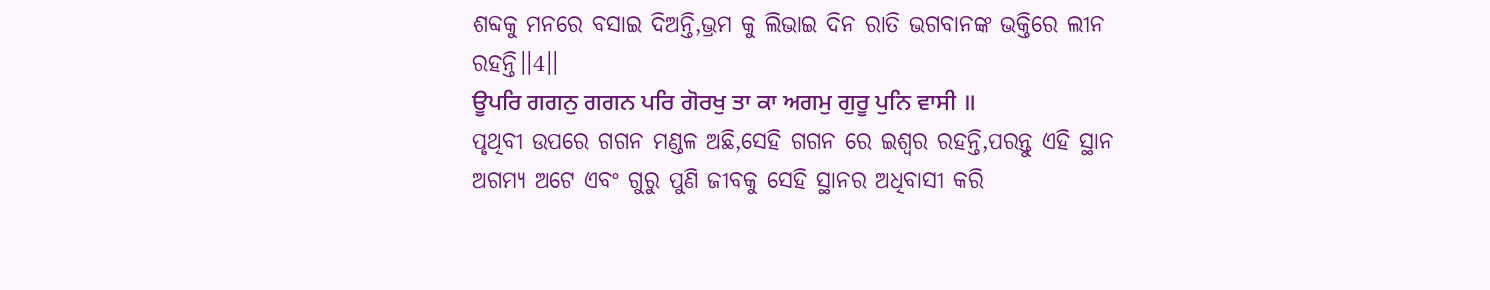ଶବ୍ଦକୁ ମନରେ ବସାଇ ଦିଅନ୍ତି,ଭ୍ରମ କୁ ଲିଭାଇ ଦିନ ରାତି ଭଗବାନଙ୍କ ଭକ୍ତିରେ ଲୀନ ରହନ୍ତି।।4।।
ਊਪਰਿ ਗਗਨੁ ਗਗਨ ਪਰਿ ਗੋਰਖੁ ਤਾ ਕਾ ਅਗਮੁ ਗੁਰੂ ਪੁਨਿ ਵਾਸੀ ॥
ପୃଥିବୀ ଉପରେ ଗଗନ ମଣ୍ଡଳ ଅଛି,ସେହି ଗଗନ ରେ ଇଶ୍ଵର ରହନ୍ତି,ପରନ୍ତୁ ଏହି ସ୍ଥାନ ଅଗମ୍ୟ ଅଟେ ଏବଂ ଗୁରୁ ପୁଣି ଜୀବକୁ ସେହି ସ୍ଥାନର ଅଧିବାସୀ କରି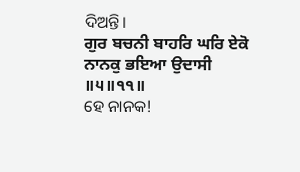ଦିଅନ୍ତି।
ਗੁਰ ਬਚਨੀ ਬਾਹਰਿ ਘਰਿ ਏਕੋ ਨਾਨਕੁ ਭਇਆ ਉਦਾਸੀ ॥੫॥੧੧॥
ହେ ନାନକ!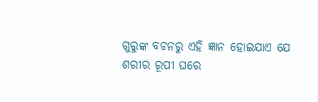ଗୁରୁଙ୍କ ବଚନରୁ ଏହି ଜ୍ଞାନ ହୋଇଯାଏ ଯେ ଶରୀର ରୂପୀ ଘରେ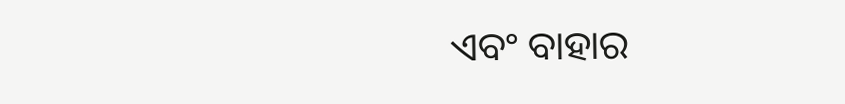ଏବଂ ବାହାର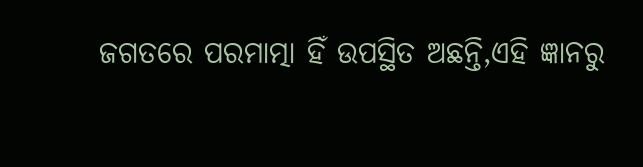ଜଗତରେ ପରମାତ୍ମା ହିଁ ଉପସ୍ଥିତ ଅଛନ୍ତି,ଏହି ଜ୍ଞାନରୁ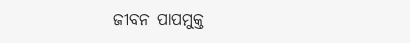ଜୀବନ ପାପମୁକ୍ତ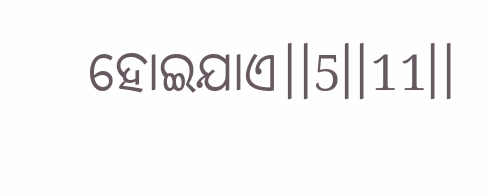ହୋଇଯାଏ।।5।।11।।